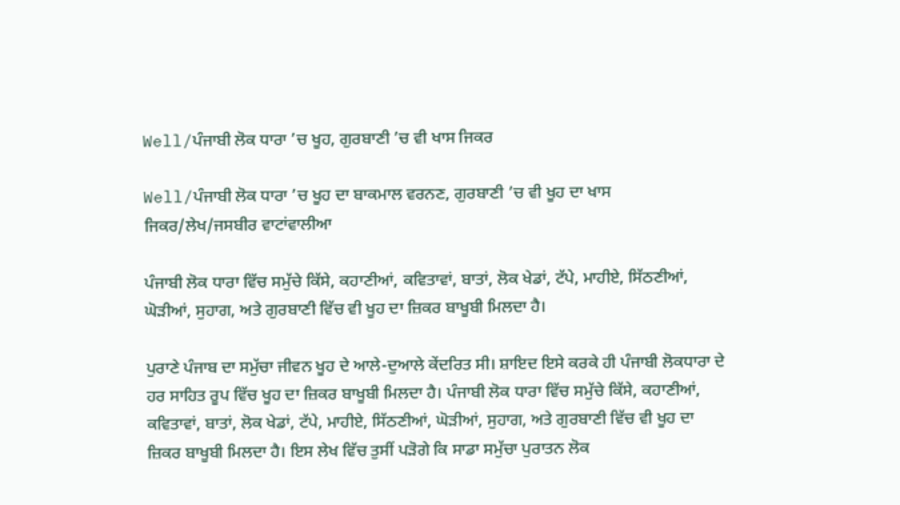Well/ਪੰਜਾਬੀ ਲੋਕ ਧਾਰਾ ’ਚ ਖੂਹ, ਗੁਰਬਾਣੀ ’ਚ ਵੀ ਖਾਸ ਜਿਕਰ

Well/ਪੰਜਾਬੀ ਲੋਕ ਧਾਰਾ ’ਚ ਖੂਹ ਦਾ ਬਾਕਮਾਲ ਵਰਨਣ, ਗੁਰਬਾਣੀ ’ਚ ਵੀ ਖੂਹ ਦਾ ਖਾਸ ਜਿਕਰ/ਲੇਖ/ਜਸਬੀਰ ਵਾਟਾਂਵਾਲੀਆ

ਪੰਜਾਬੀ ਲੋਕ ਧਾਰਾ ਵਿੱਚ ਸਮੁੱਚੇ ਕਿੱਸੇ, ਕਹਾਣੀਆਂ, ਕਵਿਤਾਵਾਂ, ਬਾਤਾਂ, ਲੋਕ ਖੇਡਾਂ, ਟੱਪੇ, ਮਾਹੀਏ, ਸਿੱਠਣੀਆਂ, ਘੋੜੀਆਂ, ਸੁਹਾਗ, ਅਤੇ ਗੁਰਬਾਣੀ ਵਿੱਚ ਵੀ ਖੂਹ ਦਾ ਜ਼ਿਕਰ ਬਾਖੂਬੀ ਮਿਲਦਾ ਹੈ।

ਪੁਰਾਣੇ ਪੰਜਾਬ ਦਾ ਸਮੁੱਚਾ ਜੀਵਨ ਖੂਹ ਦੇ ਆਲੇ-ਦੁਆਲੇ ਕੇਂਦਰਿਤ ਸੀ। ਸ਼ਾਇਦ ਇਸੇ ਕਰਕੇ ਹੀ ਪੰਜਾਬੀ ਲੋਕਧਾਰਾ ਦੇ ਹਰ ਸਾਹਿਤ ਰੂਪ ਵਿੱਚ ਖੂਹ ਦਾ ਜ਼ਿਕਰ ਬਾਖੂਬੀ ਮਿਲਦਾ ਹੈ। ਪੰਜਾਬੀ ਲੋਕ ਧਾਰਾ ਵਿੱਚ ਸਮੁੱਚੇ ਕਿੱਸੇ, ਕਹਾਣੀਆਂ, ਕਵਿਤਾਵਾਂ, ਬਾਤਾਂ, ਲੋਕ ਖੇਡਾਂ, ਟੱਪੇ, ਮਾਹੀਏ, ਸਿੱਠਣੀਆਂ, ਘੋੜੀਆਂ, ਸੁਹਾਗ, ਅਤੇ ਗੁਰਬਾਣੀ ਵਿੱਚ ਵੀ ਖੂਹ ਦਾ ਜ਼ਿਕਰ ਬਾਖੂਬੀ ਮਿਲਦਾ ਹੈ। ਇਸ ਲੇਖ ਵਿੱਚ ਤੁਸੀਂ ਪੜੋਗੇ ਕਿ ਸਾਡਾ ਸਮੁੱਚਾ ਪੁਰਾਤਨ ਲੋਕ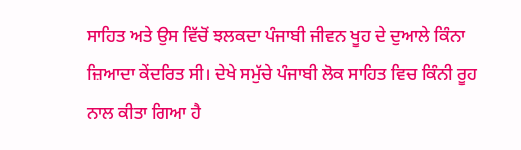ਸਾਹਿਤ ਅਤੇ ਉਸ ਵਿੱਚੋਂ ਝਲਕਦਾ ਪੰਜਾਬੀ ਜੀਵਨ ਖੂਹ ਦੇ ਦੁਆਲੇ ਕਿੰਨਾ ਜ਼ਿਆਦਾ ਕੇਂਦਰਿਤ ਸੀ। ਦੇਖੇ ਸਮੁੱਚੇ ਪੰਜਾਬੀ ਲੋਕ ਸਾਹਿਤ ਵਿਚ ਕਿੰਨੀ ਰੂਹ ਨਾਲ ਕੀਤਾ ਗਿਆ ਹੈ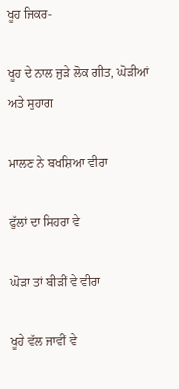ਖੂਹ ਜਿਕਰ-

ਖੂਹ ਦੇ ਨਾਲ ਜੁੜੇ ਲੋਕ ਗੀਤ, ਘੋੜੀਆਂ ਅਤੇ ਸੁਹਾਗ

ਮਾਲਣ ਨੇ ਬਖਸ਼ਿਆ ਵੀਰਾ

ਫੁੱਲਾਂ ਦਾ ਸਿਹਰਾ ਵੇ

ਘੋੜਾ ਤਾਂ ਬੀੜੀਂ ਵੇ ਵੀਰਾ

ਖੂਹੇ ਵੱਲ ਜਾਵੀਂ ਵੇ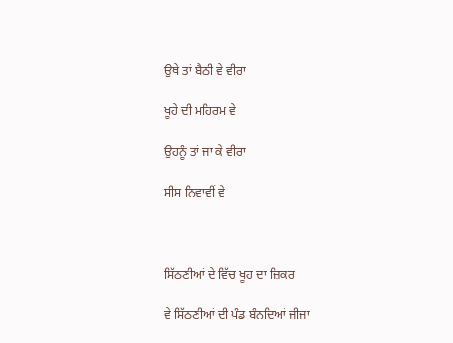ਉਥੇ ਤਾਂ ਬੈਠੀ ਵੇ ਵੀਰਾ

ਖੂਹੇ ਦੀ ਮਹਿਰਮ ਵੇ

ਉਹਨੂੰ ਤਾਂ ਜਾ ਕੇ ਵੀਰਾ

ਸੀਸ ਨਿਵਾਵੀਂ ਵੇ



ਸਿੱਠਣੀਆਂ ਦੇ ਵਿੱਚ ਖੂਹ ਦਾ ਜ਼ਿਕਰ

ਵੇ ਸਿੱਠਣੀਆਂ ਦੀ ਪੰਡ ਬੰਨਦਿਆਂ ਜੀਜਾ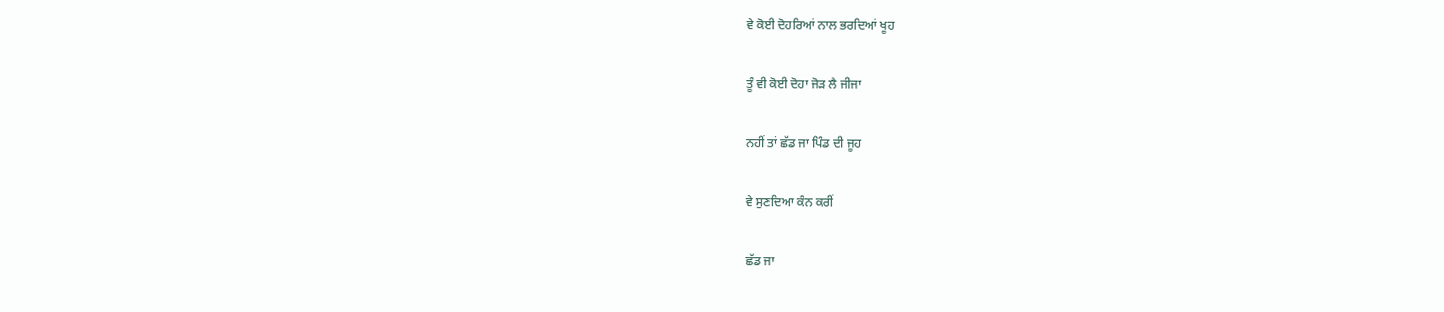ਵੇ ਕੋਈ ਦੋਹਰਿਆਂ ਨਾਲ ਭਰਦਿਆਂ ਖੂਹ

ਤੂੰ ਵੀ ਕੋਈ ਦੋਹਾ ਜੋੜ ਲੈ ਜੀਜਾ

ਨਹੀਂ ਤਾਂ ਛੱਡ ਜਾ ਪਿੰਡ ਦੀ ਜੂਹ

ਵੇ ਸੁਣਦਿਆ ਕੰਨ ਕਰੀਂ

ਛੱਡ ਜਾ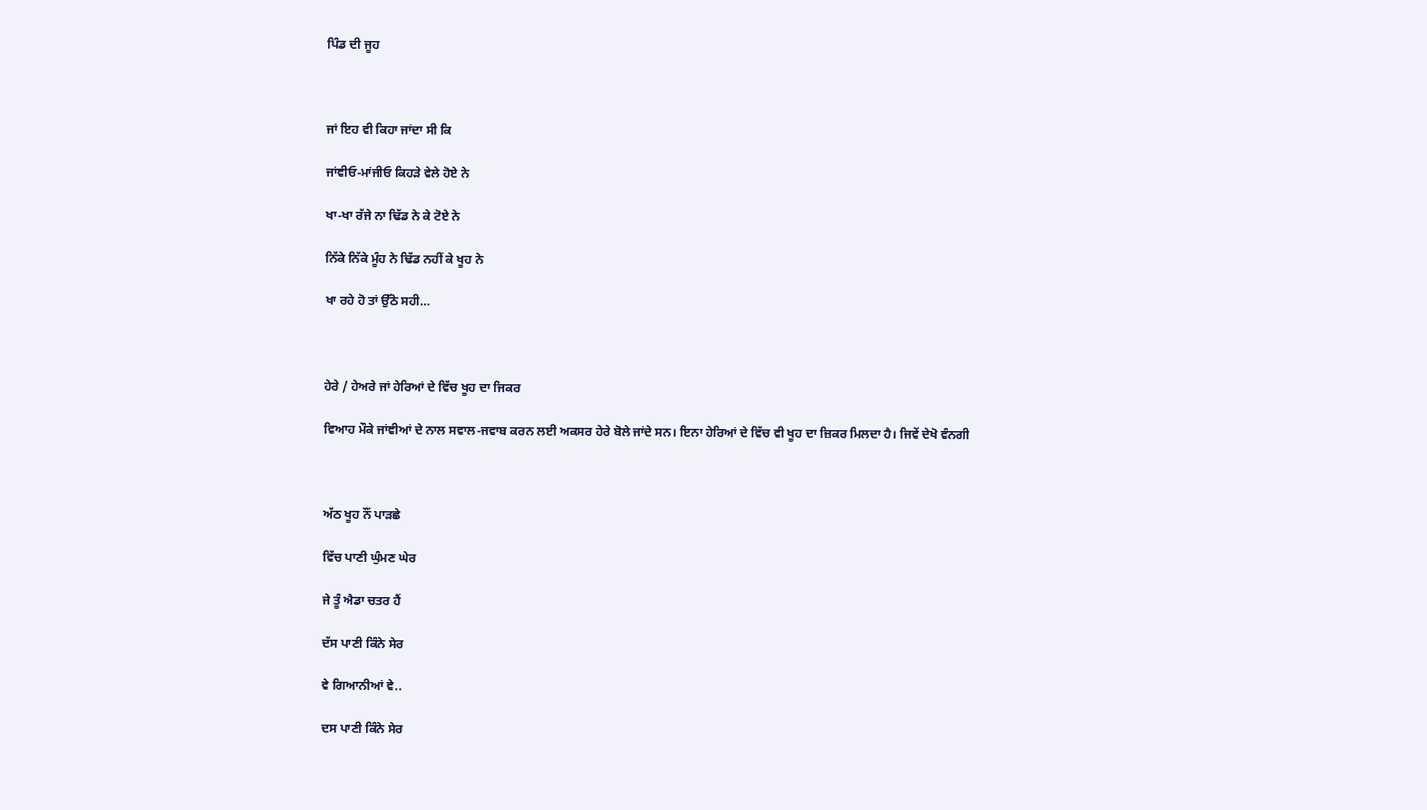ਪਿੰਡ ਦੀ ਜੂਹ



ਜਾਂ ਇਹ ਵੀ ਕਿਹਾ ਜਾਂਦਾ ਸੀ ਕਿ

ਜਾਂਞੀਓ-ਮਾਂਜੀਓ ਕਿਹੜੇ ਵੇਲੇ ਹੋਏ ਨੇ

ਖਾ-ਖਾ ਰੱਜੇ ਨਾ ਢਿੱਡ ਨੇ ਕੇ ਟੋਏ ਨੇ

ਨਿੱਕੇ ਨਿੱਕੇ ਮੂੰਹ ਨੇ ਢਿੱਡ ਨਹੀਂ ਕੇ ਖੂਹ ਨੇ

ਖਾ ਰਹੇ ਹੋ ਤਾਂ ਉੱਠੋ ਸਹੀ…



ਹੇਰੇ / ਹੇਅਰੇ ਜਾਂ ਹੇਰਿਆਂ ਦੇ ਵਿੱਚ ਖੂਹ ਦਾ ਜਿਕਰ

ਵਿਆਹ ਮੌਕੇ ਜਾਂਞੀਆਂ ਦੇ ਨਾਲ ਸਵਾਲ-ਜਵਾਬ ਕਰਨ ਲਈ ਅਕਸਰ ਹੇਰੇ ਬੋਲੇ ਜਾਂਦੇ ਸਨ। ਇਨਾ ਹੇਰਿਆਂ ਦੇ ਵਿੱਚ ਵੀ ਖੂਹ ਦਾ ਜ਼ਿਕਰ ਮਿਲਦਾ ਹੈ। ਜਿਵੇਂ ਦੇਖੋ ਵੰਨਗੀ



ਅੱਠ ਖੂਹ ਨੌਂ ਪਾੜਛੇ

ਵਿੱਚ ਪਾਣੀ ਘੁੰਮਣ ਘੇਰ

ਜੇ ਤੂੰ ਐਡਾ ਚਤਰ ਹੈਂ

ਦੱਸ ਪਾਣੀ ਕਿੰਨੇ ਸੇਰ

ਵੇ ਗਿਆਨੀਆਂ ਵੇ..

ਦਸ ਪਾਣੀ ਕਿੰਨੇ ਸੇਰ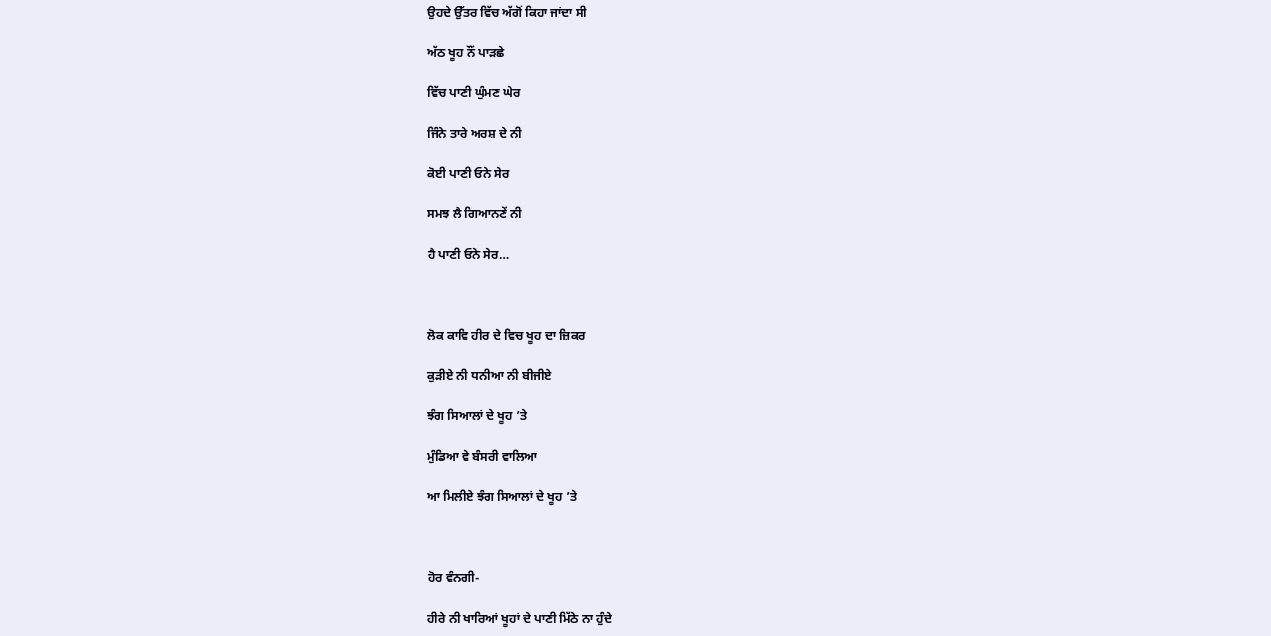ਉਹਦੇ ਉੱਤਰ ਵਿੱਚ ਅੱਗੋਂ ਕਿਹਾ ਜਾਂਦਾ ਸੀ

ਅੱਠ ਖੂਹ ਨੌਂ ਪਾੜਛੇ

ਵਿੱਚ ਪਾਣੀ ਘੁੰਮਣ ਘੇਰ

ਜਿੰਨੇ ਤਾਰੇ ਅਰਸ਼ ਦੇ ਨੀ

ਕੋਈ ਪਾਣੀ ਓਨੇ ਸੇਰ

ਸਮਝ ਲੈ ਗਿਆਨਣੇਂ ਨੀ

ਹੈ ਪਾਣੀ ਓਨੇ ਸੇਰ…



ਲੋਕ ਕਾਵਿ ਹੀਰ ਦੇ ਵਿਚ ਖੂਹ ਦਾ ਜ਼ਿਕਰ

ਕੁੜੀਏ ਨੀ ਧਨੀਆ ਨੀ ਬੀਜੀਏ

ਝੰਗ ਸਿਆਲਾਂ ਦੇ ਖੂਹ ’ਤੇ

ਮੁੰਡਿਆ ਵੇ ਬੰਸਰੀ ਵਾਲਿਆ

ਆ ਮਿਲੀਏ ਝੰਗ ਸਿਆਲਾਂ ਦੇ ਖੂਹ ’ਤੇ



ਹੋਰ ਵੰਨਗੀ-

ਹੀਰੇ ਨੀ ਖਾਰਿਆਂ ਖੂਹਾਂ ਦੇ ਪਾਣੀ ਮਿੱਠੇ ਨਾ ਹੁੰਦੇ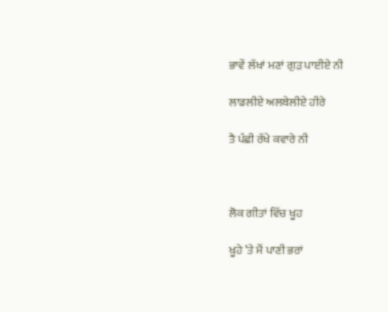ਭਾਵੇਂ ਲੱਖਾਂ ਮਣਾਂ ਗੁੜ ਪਾਈਏ ਨੀ

ਲਾਡਲੀਏ ਅਲਬੇਲੀਏ ਹੀਰੇ

ਤੈ ਪੰਛੀ ਰੱਖੇ ਕਵਾਰੇ ਨੀ



ਲੋਕ ਗੀਤਾਂ ਵਿੱਚ ਖੂਹ

ਖੂਹੇ ’ਤੇ ਮੈਂ ਪਾਣੀ ਭਰਾਂ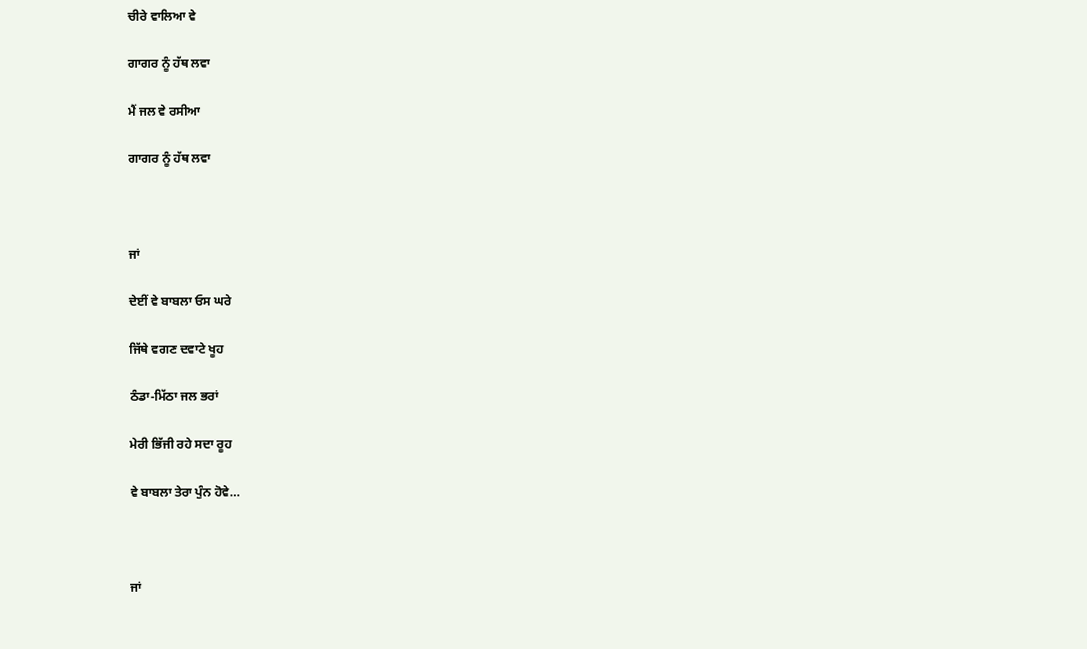ਚੀਰੇ ਵਾਲਿਆ ਵੇ

ਗਾਗਰ ਨੂੰ ਹੱਥ ਲਵਾ

ਮੈਂ ਜਲ ਵੇ ਰਸੀਆ

ਗਾਗਰ ਨੂੰ ਹੱਥ ਲਵਾ



ਜਾਂ

ਦੇਈਂ ਵੇ ਬਾਬਲਾ ਓਸ ਘਰੇ

ਜਿੱਥੇ ਵਗਣ ਦਵਾਟੇ ਖੂਹ

ਠੰਡਾ-ਮਿੱਠਾ ਜਲ ਭਰਾਂ

ਮੇਰੀ ਭਿੱਜੀ ਰਹੇ ਸਦਾ ਰੂਹ

ਵੇ ਬਾਬਲਾ ਤੇਰਾ ਪੁੰਨ ਹੋਵੇ…



ਜਾਂ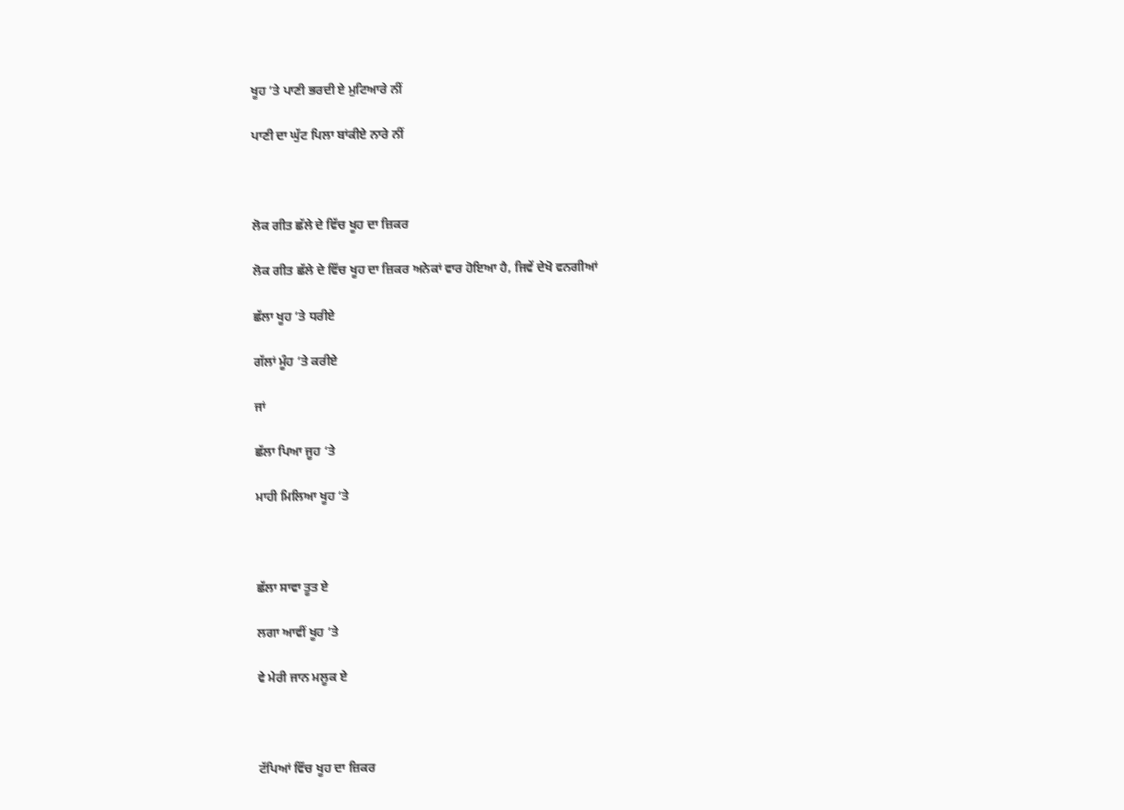ਖੂਹ ’ਤੇ ਪਾਣੀ ਭਰਦੀ ਏ ਮੁਟਿਆਰੇ ਨੀਂ

ਪਾਣੀ ਦਾ ਘੁੱਟ ਪਿਲਾ ਬਾਂਕੀਏ ਨਾਰੇ ਨੀਂ



ਲੋਕ ਗੀਤ ਛੱਲੇ ਦੇ ਵਿੱਚ ਖੂਹ ਦਾ ਜ਼ਿਕਰ

ਲੋਕ ਗੀਤ ਛੱਲੇ ਦੇ ਵਿੱਚ ਖੂਹ ਦਾ ਜ਼ਿਕਰ ਅਨੇਕਾਂ ਵਾਰ ਹੋਇਆ ਹੈ, ਜਿਵੇਂ ਦੇਖੋ ਵਨਗੀਆਂ

ਛੱਲਾ ਖੂਹ ’ਤੇ ਧਰੀਏ

ਗੱਲਾਂ ਮੂੰਹ ’ਤੇ ਕਰੀਏ

ਜਾਂ

ਛੱਲਾ ਪਿਆ ਜੂਹ ‘ਤੇ

ਮਾਹੀ ਮਿਲਿਆ ਖੂਹ ‘ਤੇ



ਛੱਲਾ ਸਾਵਾ ਤੂਤ ਏ

ਲਗਾ ਆਵੀਂ ਖੂਹ ’ਤੇ

ਵੇ ਮੇਰੀ ਜਾਨ ਮਲੂਕ ਏ



ਟੱਪਿਆਂ ਵਿੱਚ ਖੂਹ ਦਾ ਜ਼ਿਕਰ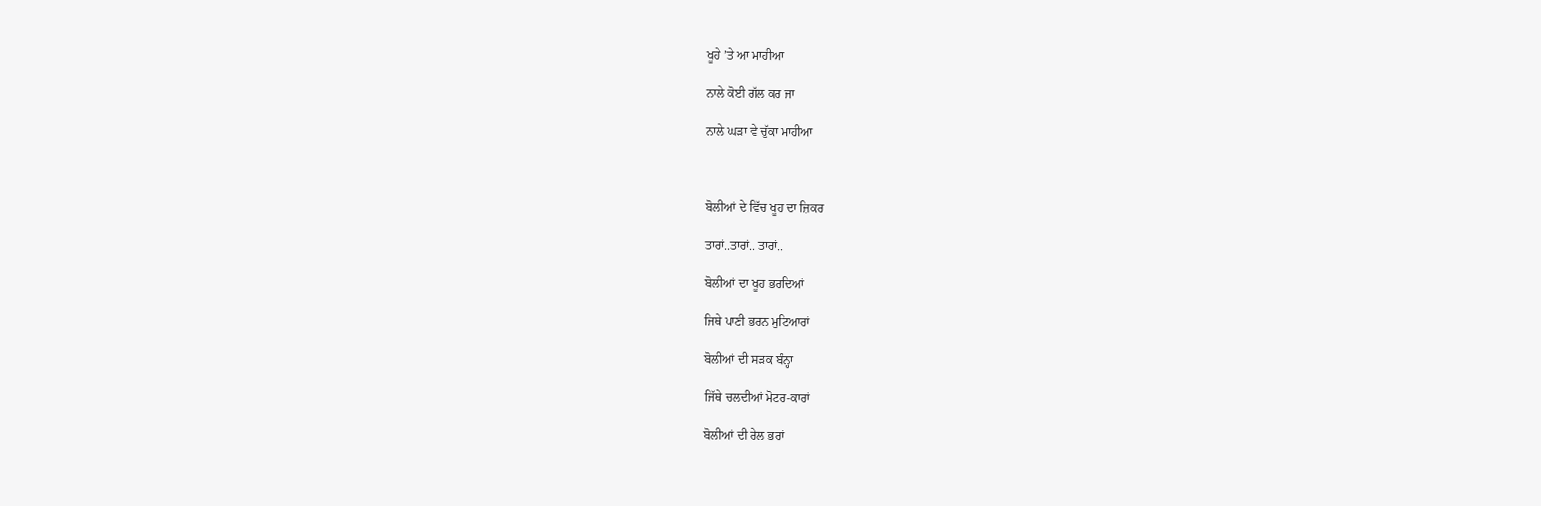ਖੂਹੇ ’ਤੇ ਆ ਮਾਹੀਆ

ਨਾਲੇ ਕੋਈ ਗੱਲ ਕਰ ਜਾ

ਨਾਲੇ ਘੜਾ ਵੇ ਚੁੱਕਾ ਮਾਹੀਆ



ਬੋਲੀਆਂ ਦੇ ਵਿੱਚ ਖੂਹ ਦਾ ਜ਼ਿਕਰ

ਤਾਰਾਂ..ਤਾਰਾਂ.. ਤਾਰਾਂ..

ਬੋਲੀਆਂ ਦਾ ਖੂਹ ਭਰਦਿਆਂ

ਜਿਥੇ ਪਾਣੀ ਭਰਨ ਮੁਟਿਆਰਾਂ

ਬੋਲੀਆਂ ਦੀ ਸੜਕ ਬੰਨ੍ਹਾ

ਜਿੱਥੇ ਚਲਦੀਆਂ ਮੋਟਰ-ਕਾਰਾਂ

ਬੋਲੀਆਂ ਦੀ ਰੇਲ ਭਰਾਂ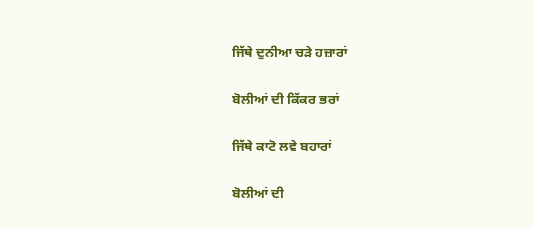ਜਿੱਥੇ ਦੁਨੀਆ ਚੜੇ ਹਜ਼ਾਰਾਂ

ਬੋਲੀਆਂ ਦੀ ਕਿੱਕਰ ਭਰਾਂ

ਜਿੱਥੇ ਕਾਟੋ ਲਵੇ ਬਹਾਰਾਂ

ਬੋਲੀਆਂ ਦੀ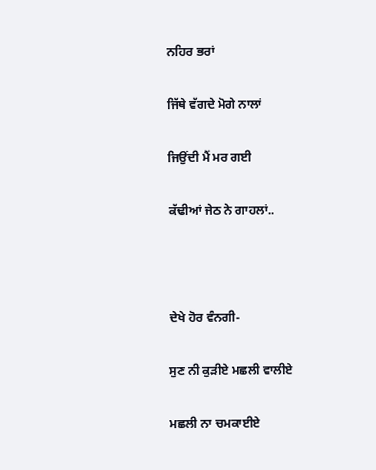ਨਹਿਰ ਭਰਾਂ

ਜਿੱਥੇ ਵੱਗਦੇ ਮੋਗੇ ਨਾਲਾਂ

ਜਿਉਂਦੀ ਮੈਂ ਮਰ ਗਈ

ਕੱਢੀਆਂ ਜੇਠ ਨੇ ਗਾਹਲਾਂ..



ਦੇਖੇ ਹੋਰ ਵੰਨਗੀ-

ਸੁਣ ਨੀ ਕੁੜੀਏ ਮਛਲੀ ਵਾਲੀਏ

ਮਛਲੀ ਨਾ ਚਮਕਾਈਏ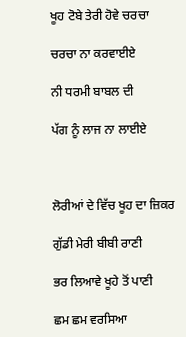ਖੂਹ ਟੋਬੇ ਤੇਰੀ ਹੋਵੇ ਚਰਚਾ

ਚਰਚਾ ਨਾ ਕਰਵਾਈਏ

ਨੀ ਧਰਮੀ ਬਾਬਲ ਦੀ

ਪੱਗ ਨੂੰ ਲਾਜ ਨਾ ਲਾਈਏ



ਲੋਰੀਆਂ ਦੇ ਵਿੱਚ ਖੂਹ ਦਾ ਜ਼ਿਕਰ

ਗੁੱਡੀ ਮੇਰੀ ਬੀਬੀ ਰਾਣੀ

ਭਰ ਲਿਆਵੇ ਖੂਹੇ ਤੋਂ ਪਾਣੀ

ਛਮ ਛਮ ਵਰਸਿਆ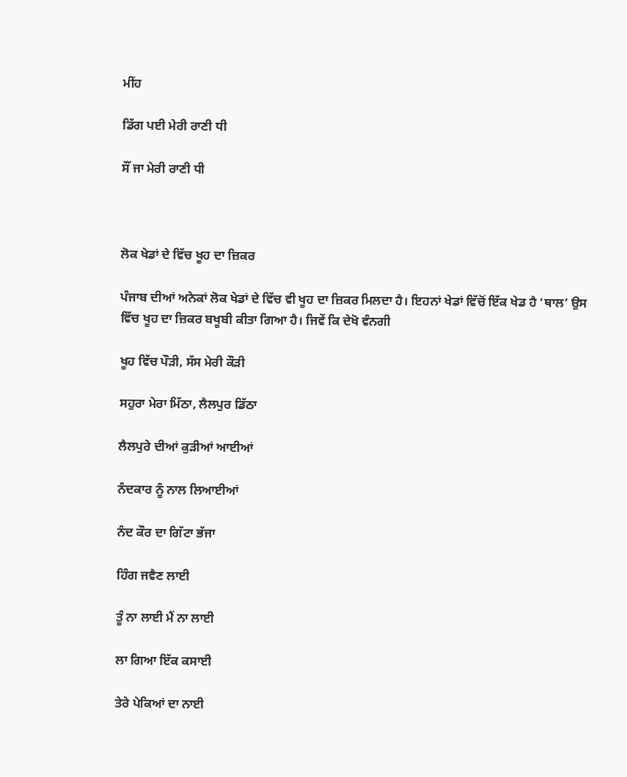ਮੀਂਹ

ਡਿੱਗ ਪਈ ਮੇਰੀ ਰਾਣੀ ਧੀ

ਸੌਂ ਜਾ ਮੇਰੀ ਰਾਣੀ ਧੀ



ਲੋਕ ਖੇਡਾਂ ਦੇ ਵਿੱਚ ਖੂਹ ਦਾ ਜ਼ਿਕਰ

ਪੰਜਾਬ ਦੀਆਂ ਅਨੇਕਾਂ ਲੋਕ ਖੇਡਾਂ ਦੇ ਵਿੱਚ ਵੀ ਖੂਹ ਦਾ ਜ਼ਿਕਰ ਮਿਲਦਾ ਹੈ। ਇਹਨਾਂ ਖੇਡਾਂ ਵਿੱਚੋਂ ਇੱਕ ਖੇਡ ਹੈ ‘ਥਾਲ’ ਉਸ ਵਿੱਚ ਖੂਹ ਦਾ ਜ਼ਿਕਰ ਬਖੂਬੀ ਕੀਤਾ ਗਿਆ ਹੈ। ਜਿਵੇਂ ਕਿ ਦੇਖੋ ਵੰਨਗੀ

ਖੂਹ ਵਿੱਚ ਪੌੜੀ, ਸੱਸ ਮੇਰੀ ਕੌੜੀ

ਸਹੁਰਾ ਮੇਰਾ ਮਿੱਠਾ, ਲੈਲਪੁਰ ਡਿੱਠਾ

ਲੈਲਪੁਰੇ ਦੀਆਂ ਕੁੜੀਆਂ ਆਈਆਂ

ਨੰਦਕਾਰ ਨੂੰ ਨਾਲ ਲਿਆਈਆਂ

ਨੰਦ ਕੌਰ ਦਾ ਗਿੱਟਾ ਭੱਜਾ

ਹਿੰਗ ਜਵੈਣ ਲਾਈ

ਤੂੰ ਨਾ ਲਾਈ ਮੈਂ ਨਾ ਲਾਈ

ਲਾ ਗਿਆ ਇੱਕ ਕਸਾਈ

ਤੇਰੇ ਪੇਕਿਆਂ ਦਾ ਨਾਈ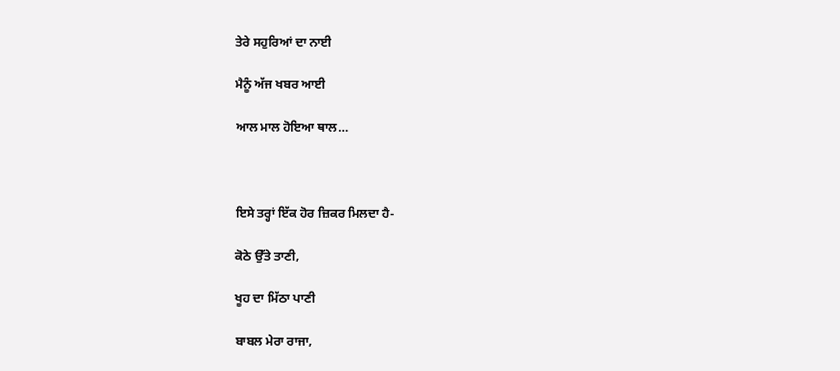ਤੇਰੇ ਸਹੁਰਿਆਂ ਦਾ ਨਾਈ

ਮੈਨੂੰ ਅੱਜ ਖਬਰ ਆਈ

ਆਲ ਮਾਲ ਹੋਇਆ ਥਾਲ…



ਇਸੇ ਤਰ੍ਹਾਂ ਇੱਕ ਹੋਰ ਜ਼ਿਕਰ ਮਿਲਦਾ ਹੈ-

ਕੋਠੇ ਉੱਤੇ ਤਾਣੀ,

ਖੂਹ ਦਾ ਮਿੱਠਾ ਪਾਣੀ

ਬਾਬਲ ਮੇਰਾ ਰਾਜਾ,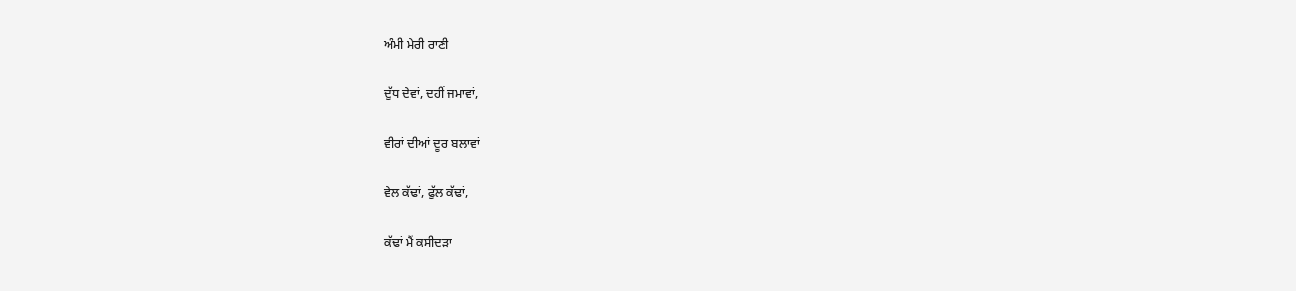ਅੰਮੀ ਮੇਰੀ ਰਾਣੀ

ਦੁੱਧ ਦੇਵਾਂ, ਦਹੀਂ ਜਮਾਵਾਂ,

ਵੀਰਾਂ ਦੀਆਂ ਦੂਰ ਬਲਾਵਾਂ

ਵੇਲ ਕੱਢਾਂ, ਫੁੱਲ ਕੱਢਾਂ,

ਕੱਢਾਂ ਮੈਂ ਕਸੀਦੜਾ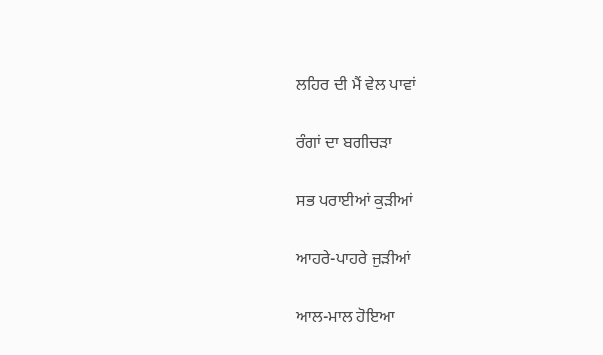ਲਹਿਰ ਦੀ ਮੈਂ ਵੇਲ ਪਾਵਾਂ

ਰੰਗਾਂ ਦਾ ਬਗੀਚੜਾ

ਸਭ ਪਰਾਈਆਂ ਕੁੜੀਆਂ

ਆਹਰੇ-ਪਾਹਰੇ ਜੁੜੀਆਂ

ਆਲ-ਮਾਲ ਹੋਇਆ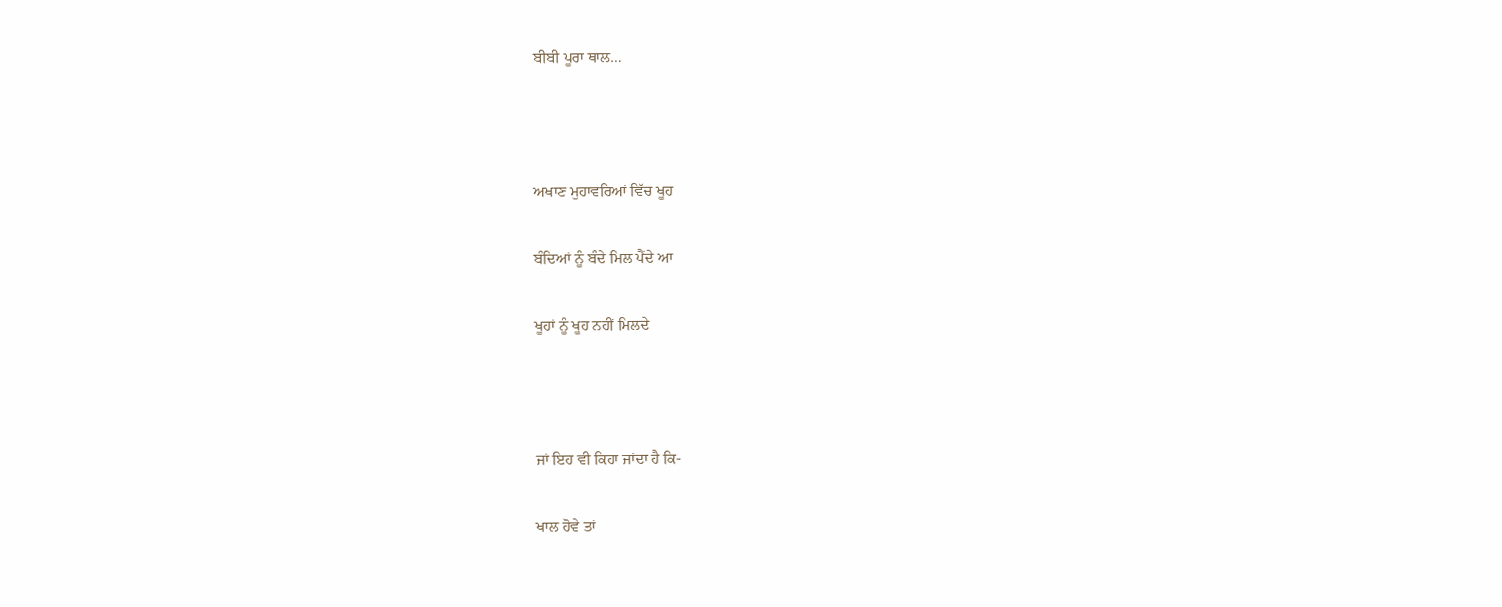ਬੀਬੀ ਪੂਰਾ ਥਾਲ…



ਅਖਾਣ ਮੁਹਾਵਰਿਆਂ ਵਿੱਚ ਖੂਹ

ਬੰਦਿਆਂ ਨੂੰ ਬੰਦੇ ਮਿਲ ਪੈਂਦੇ ਆ

ਖੂਹਾਂ ਨੂੰ ਖੂਹ ਨਹੀਂ ਮਿਲਦੇ



ਜਾਂ ਇਹ ਵੀ ਕਿਹਾ ਜਾਂਦਾ ਹੈ ਕਿ-

ਖਾਲ ਹੋਵੇ ਤਾਂ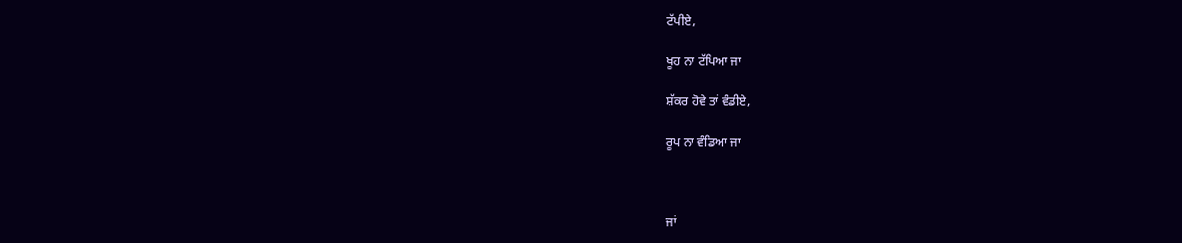ਟੱਪੀਏ,

ਖੂਹ ਨਾ ਟੱਪਿਆ ਜਾ

ਸ਼ੱਕਰ ਹੋਵੇ ਤਾਂ ਵੰਡੀਏ,

ਰੂਪ ਨਾ ਵੰਡਿਆ ਜਾ



ਜਾਂ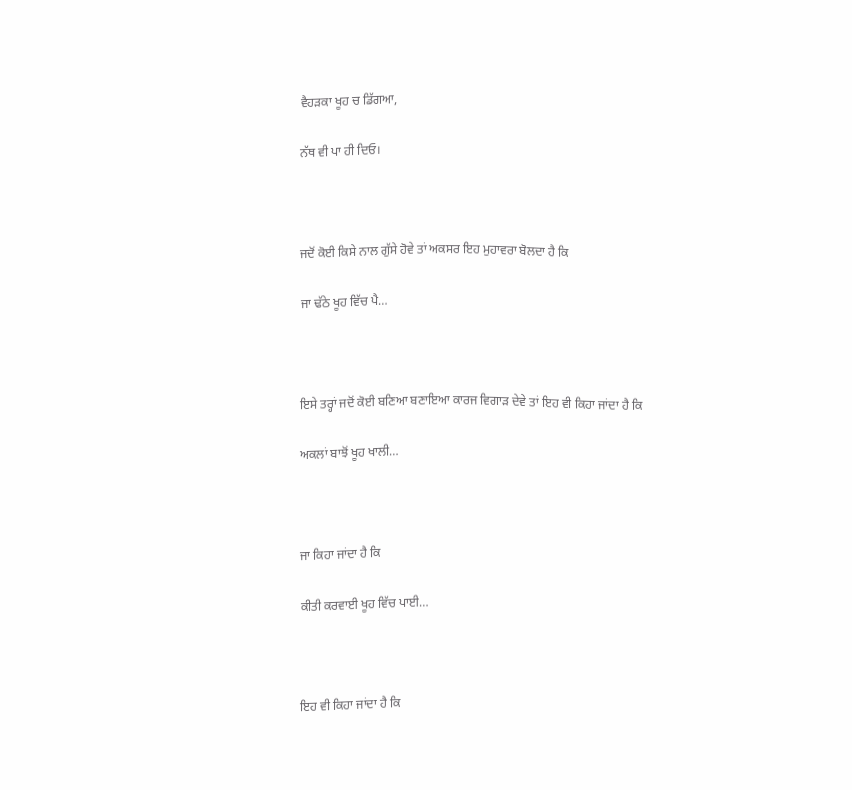ਵੈਹੜਕਾ ਖੂਹ ਚ ਡਿੱਗਆ,

ਨੱਥ ਵੀ ਪਾ ਹੀ ਦਿਓ।



ਜਦੋਂ ਕੋਈ ਕਿਸੇ ਨਾਲ ਗੁੱਸੇ ਹੋਵੇ ਤਾਂ ਅਕਸਰ ਇਹ ਮੁਹਾਵਰਾ ਬੋਲਦਾ ਹੈ ਕਿ

ਜਾ ਢੱਠੇ ਖੂਹ ਵਿੱਚ ਪੈ…



ਇਸੇ ਤਰ੍ਹਾਂ ਜਦੋਂ ਕੋਈ ਬਣਿਆ ਬਣਾਇਆ ਕਾਰਜ ਵਿਗਾੜ ਦੇਵੇ ਤਾਂ ਇਹ ਵੀ ਕਿਹਾ ਜਾਂਦਾ ਹੈ ਕਿ

ਅਕਲਾਂ ਬਾਝੋਂ ਖੂਹ ਖਾਲੀ…



ਜਾ ਕਿਹਾ ਜਾਂਦਾ ਹੈ ਕਿ

ਕੀਤੀ ਕਰਵਾਈ ਖੂਹ ਵਿੱਚ ਪਾਈ…



ਇਹ ਵੀ ਕਿਹਾ ਜਾਂਦਾ ਹੈ ਕਿ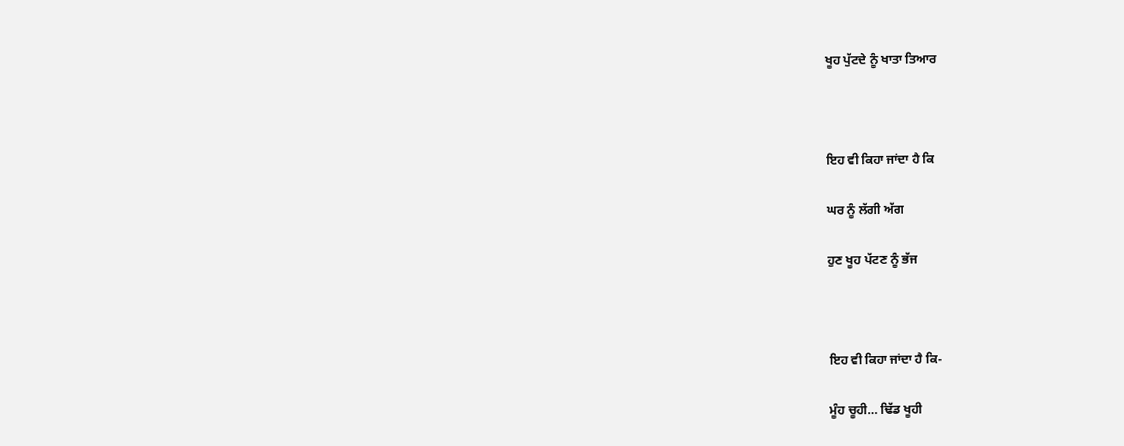ਖੂਹ ਪੁੱਟਦੇ ਨੂੰ ਖਾਤਾ ਤਿਆਰ



ਇਹ ਵੀ ਕਿਹਾ ਜਾਂਦਾ ਹੈ ਕਿ

ਘਰ ਨੂੰ ਲੱਗੀ ਅੱਗ

ਹੁਣ ਖੂਹ ਪੱਟਣ ਨੂੰ ਭੱਜ



ਇਹ ਵੀ ਕਿਹਾ ਜਾਂਦਾ ਹੈ ਕਿ-

ਮੂੰਹ ਚੂਹੀ… ਢਿੱਡ ਖੂਹੀ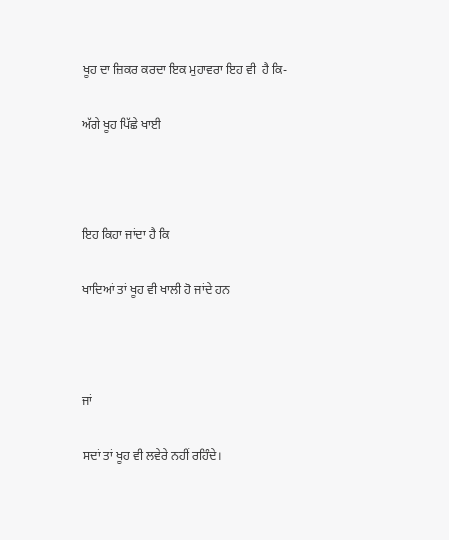ਖੂਹ ਦਾ ਜ਼ਿਕਰ ਕਰਦਾ ਇਕ ਮੁਹਾਵਰਾ ਇਹ ਵੀ  ਹੈ ਕਿ-

ਅੱਗੇ ਖੂਹ ਪਿੱਛੇ ਖਾਈ



ਇਹ ਕਿਹਾ ਜਾਂਦਾ ਹੈ ਕਿ

ਖਾਦਿਆਂ ਤਾਂ ਖੂਹ ਵੀ ਖਾਲੀ ਹੋ ਜਾਂਦੇ ਹਨ



ਜਾਂ

ਸਦਾਂ ਤਾਂ ਖੂਹ ਵੀ ਲਵੇਰੇ ਨਹੀਂ ਰਹਿੰਦੇ।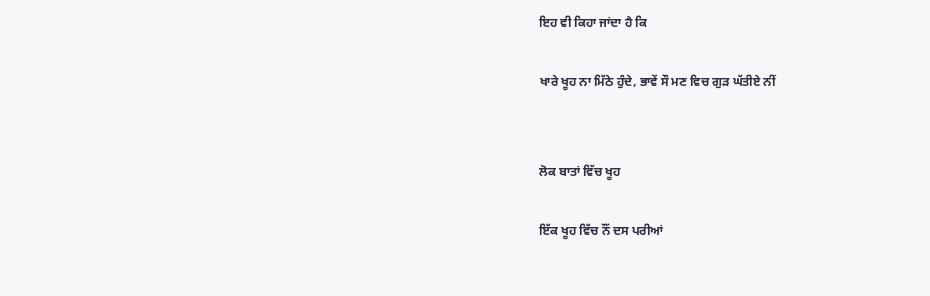ਇਹ ਵੀ ਕਿਹਾ ਜਾਂਦਾ ਹੈ ਕਿ

ਖਾਰੇ ਖੂਹ ਨਾ ਮਿੱਠੇ ਹੁੰਦੇ, ਭਾਵੇਂ ਸੌ ਮਣ ਵਿਚ ਗੁੜ ਘੱਤੀਏ ਨੀਂ


ਲੋਕ ਬਾਤਾਂ ਵਿੱਚ ਖੂਹ

ਇੱਕ ਖੂਹ ਵਿੱਚ ਨੌਂ ਦਸ ਪਰੀਆਂ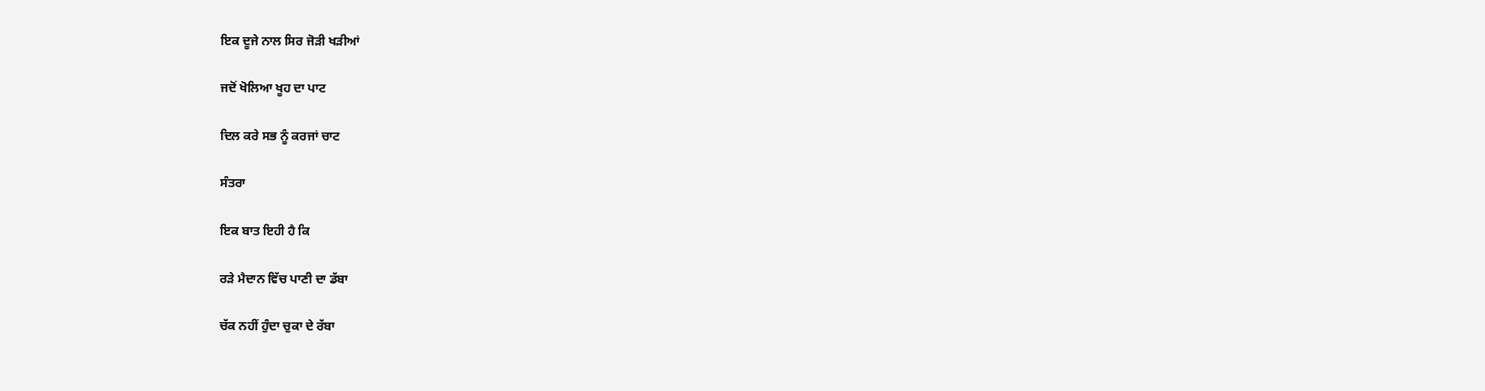ਇਕ ਦੂਜੇ ਨਾਲ ਸਿਰ ਜੋੜੀ ਖੜੀਆਂ

ਜਦੋਂ ਖੋਲਿਆ ਖੂਹ ਦਾ ਪਾਟ

ਦਿਲ ਕਰੇ ਸਭ ਨੂੰ ਕਰਜਾਂ ਚਾਟ

ਸੰਤਰਾ

ਇਕ ਬਾਤ ਇਹੀ ਹੈ ਕਿ

ਰੜੇ ਮੈਦਾਨ ਵਿੱਚ ਪਾਣੀ ਦਾ ਡੱਬਾ

ਚੱਕ ਨਹੀਂ ਹੁੰਦਾ ਚੁਕਾ ਦੇ ਰੱਬਾ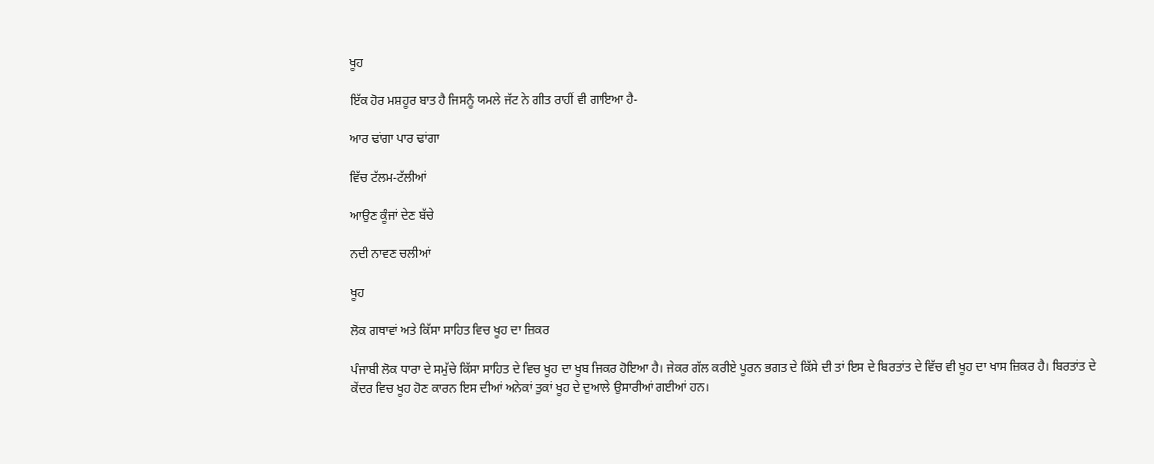ਖੂਹ

ਇੱਕ ਹੋਰ ਮਸ਼ਹੂਰ ਬਾਤ ਹੈ ਜਿਸਨੂੰ ਯਮਲੇ ਜੱਟ ਨੇ ਗੀਤ ਰਾਹੀਂ ਵੀ ਗਾਇਆ ਹੈ-

ਆਰ ਢਾਂਗਾ ਪਾਰ ਢਾਂਗਾ

ਵਿੱਚ ਟੱਲਮ-ਟੱਲੀਆਂ

ਆਉਣ ਕੂੰਜਾਂ ਦੇਣ ਬੱਚੇ

ਨਦੀ ਨਾਵਣ ਚਲੀਆਂ

ਖੂਹ

ਲੋਕ ਗਥਾਵਾਂ ਅਤੇ ਕਿੱਸਾ ਸਾਹਿਤ ਵਿਚ ਖੂਹ ਦਾ ਜ਼ਿਕਰ

ਪੰਜਾਬੀ ਲੋਕ ਧਾਰਾ ਦੇ ਸਮੁੱਚੇ ਕਿੱਸਾ ਸਾਹਿਤ ਦੇ ਵਿਚ ਖੂਹ ਦਾ ਖੂਬ ਜਿਕਰ ਹੋਇਆ ਹੈ। ਜੇਕਰ ਗੱਲ ਕਰੀਏ ਪੂਰਨ ਭਗਤ ਦੇ ਕਿੱਸੇ ਦੀ ਤਾਂ ਇਸ ਦੇ ਬਿਰਤਾਂਤ ਦੇ ਵਿੱਚ ਵੀ ਖੂਹ ਦਾ ਖਾਸ ਜ਼ਿਕਰ ਹੈ। ਬਿਰਤਾਂਤ ਦੇ ਕੇਂਦਰ ਵਿਚ ਖੂਹ ਹੋਣ ਕਾਰਨ ਇਸ ਦੀਆਂ ਅਨੇਕਾਂ ਤੁਕਾਂ ਖੂਹ ਦੇ ਦੁਆਲੇ ਉਸਾਰੀਆਂ ਗਈਆਂ ਹਨ।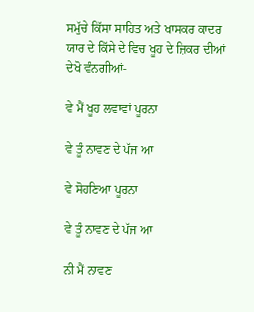ਸਮੁੱਚੇ ਕਿੱਸਾ ਸਾਹਿਤ ਅਤੇ ਖਾਸਕਰ ਕਾਦਰ ਯਾਰ ਦੇ ਕਿੱਸੇ ਦੇ ਵਿਚ ਖੂਹ ਦੇ ਜ਼ਿਕਰ ਦੀਆਂ ਦੇਖੋ ਵੰਨਗੀਆਂ-

ਵੇ ਮੈਂ ਖੂਹ ਲਵਾਵਾਂ ਪੂਰਨਾ

ਵੇ ਤੂੰ ਨਾਵਣ ਦੇ ਪੱਜ ਆ

ਵੇ ਸੋਹਣਿਆ ਪੂਰਨਾ

ਵੇ ਤੂੰ ਨਾਵਣ ਦੇ ਪੱਜ ਆ

ਨੀ ਮੈਂ ਨਾਵਣ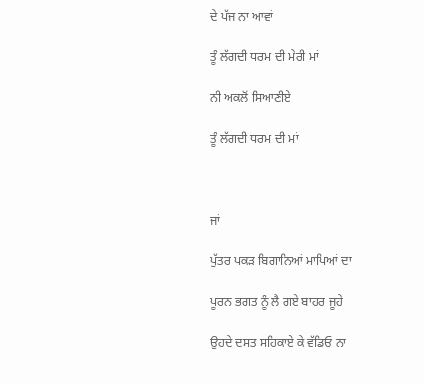ਦੇ ਪੱਜ ਨਾ ਆਵਾਂ

ਤੂੰ ਲੱਗਦੀ ਧਰਮ ਦੀ ਮੇਰੀ ਮਾਂ

ਨੀ ਅਕਲੋਂ ਸਿਆਣੀਏ

ਤੂੰ ਲੱਗਦੀ ਧਰਮ ਦੀ ਮਾਂ



ਜਾਂ

ਪੁੱਤਰ ਪਕੜ ਬਿਗਾਨਿਆਂ ਮਾਪਿਆਂ ਦਾ

ਪੂਰਨ ਭਗਤ ਨੂੰ ਲੈ ਗਏ ਬਾਹਰ ਜੂਹੇ

ਉਹਦੇ ਦਸਤ ਸਹਿਕਾਏ ਕੇ ਵੱਡਿਓ ਨਾ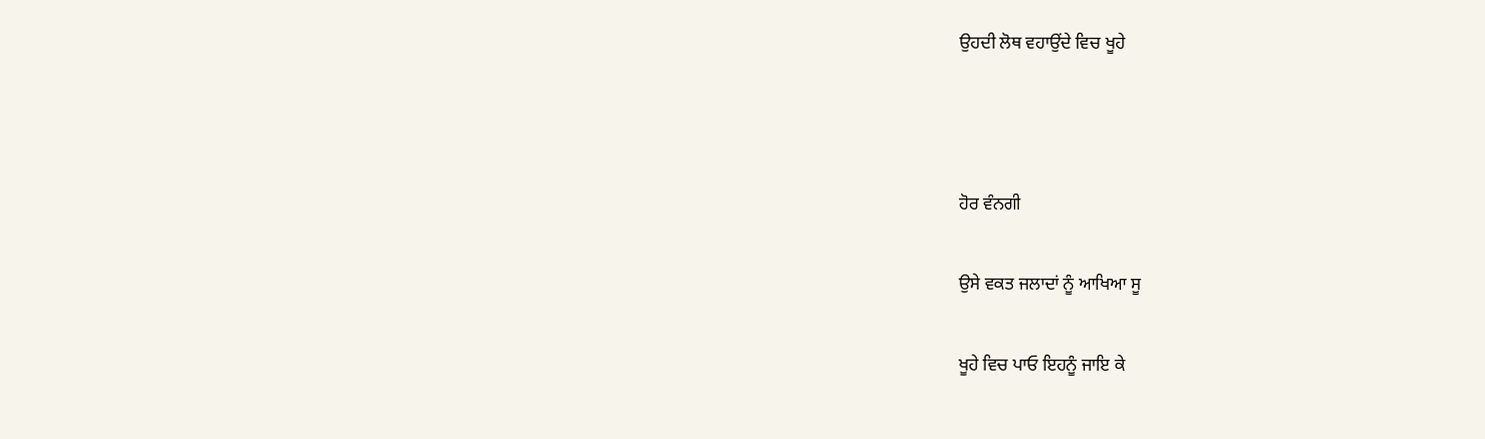ਉਹਦੀ ਲੋਥ ਵਹਾਉਂਦੇ ਵਿਚ ਖੂਹੇ



ਹੋਰ ਵੰਨਗੀ

ਉਸੇ ਵਕਤ ਜਲਾਦਾਂ ਨੂੰ ਆਖਿਆ ਸੂ

ਖੂਹੇ ਵਿਚ ਪਾਓ ਇਹਨੂੰ ਜਾਇ ਕੇ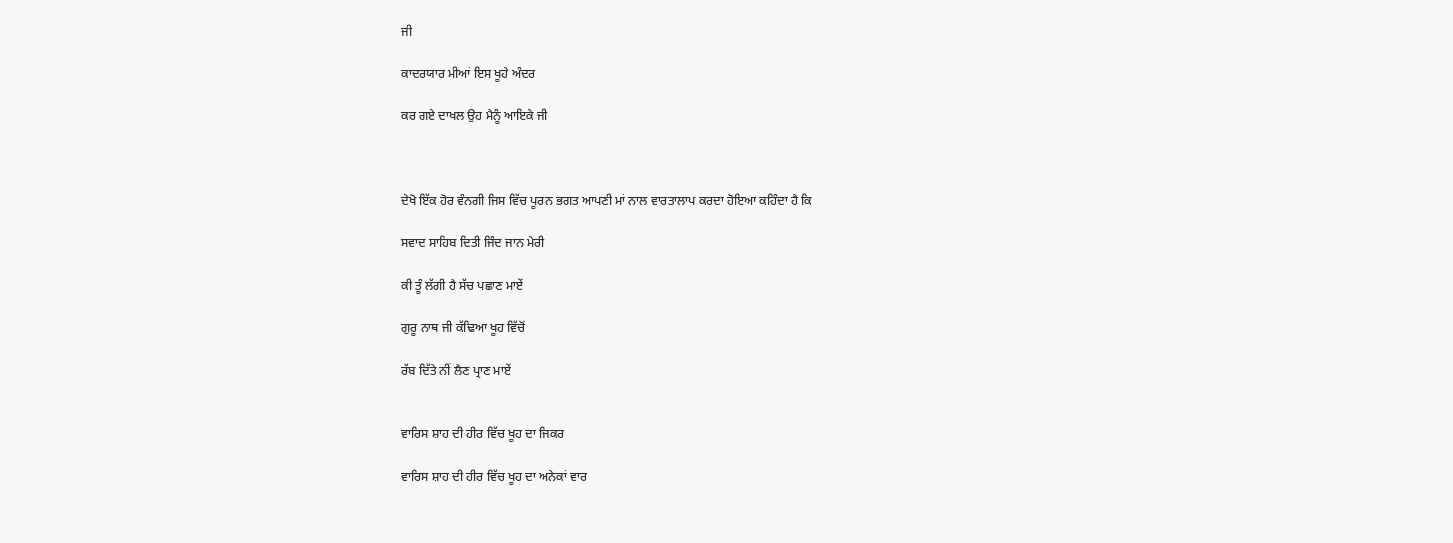ਜੀ

ਕਾਦਰਯਾਰ ਮੀਆਂ ਇਸ ਖੂਹੇ ਅੰਦਰ

ਕਰ ਗਏ ਦਾਖਲ ਉਹ ਮੈਨੂੰ ਆਇਕੇ ਜੀ



ਦੇਖੋ ਇੱਕ ਹੋਰ ਵੰਨਗੀ ਜਿਸ ਵਿੱਚ ਪੂਰਨ ਭਗਤ ਆਪਣੀ ਮਾਂ ਨਾਲ ਵਾਰਤਾਲਾਪ ਕਰਦਾ ਹੋਇਆ ਕਹਿੰਦਾ ਹੈ ਕਿ

ਸਵਾਦ ਸਾਹਿਬ ਦਿਤੀ ਜਿੰਦ ਜਾਨ ਮੇਰੀ

ਕੀ ਤੂੰ ਲੱਗੀ ਹੈ ਸੱਚ ਪਛਾਣ ਮਾਏਂ

ਗੁਰੂ ਨਾਥ ਜੀ ਕੱਢਿਆ ਖੂਹ ਵਿੱਚੋਂ

ਰੱਬ ਦਿੱਤੇ ਨੀਂ ਲੈਣ ਪ੍ਰਾਣ ਮਾਏਂ


ਵਾਰਿਸ ਸ਼ਾਹ ਦੀ ਹੀਰ ਵਿੱਚ ਖੂਹ ਦਾ ਜਿਕਰ

ਵਾਰਿਸ ਸ਼ਾਹ ਦੀ ਹੀਰ ਵਿੱਚ ਖੂਹ ਦਾ ਅਨੇਕਾਂ ਵਾਰ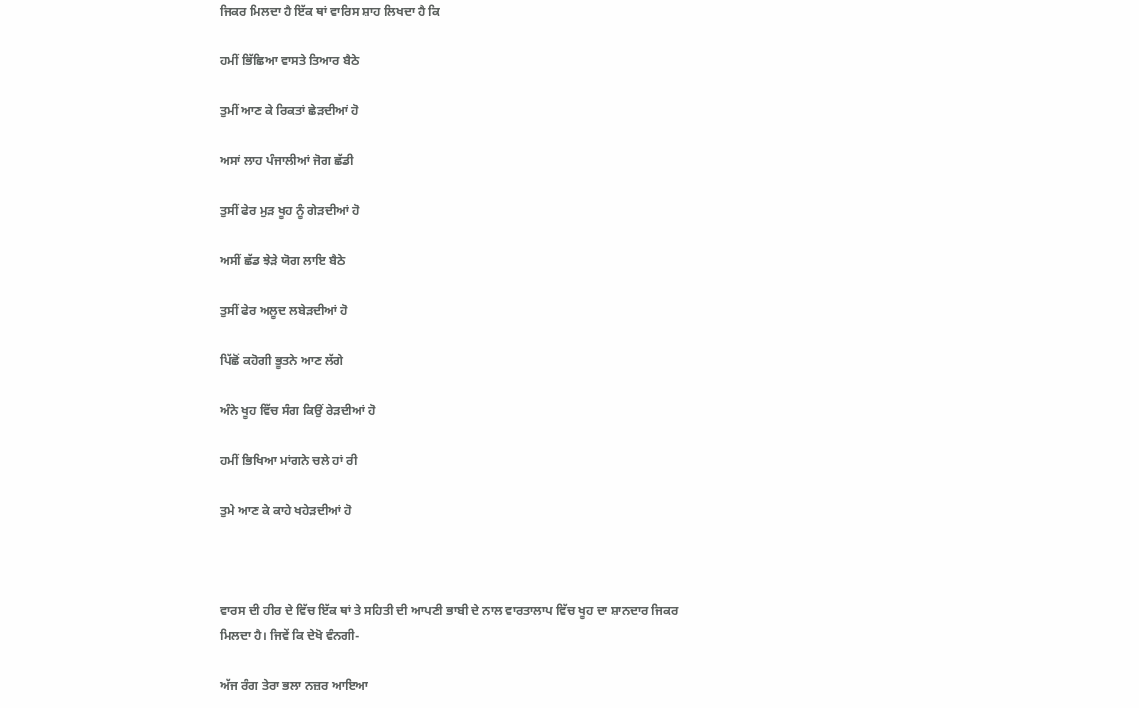ਜਿਕਰ ਮਿਲਦਾ ਹੈ ਇੱਕ ਥਾਂ ਵਾਰਿਸ ਸ਼ਾਹ ਲਿਖਦਾ ਹੈ ਕਿ

ਹਮੀਂ ਭਿੱਛਿਆ ਵਾਸਤੇ ਤਿਆਰ ਬੈਠੇ

ਤੁਮੀਂ ਆਣ ਕੇ ਰਿਕਤਾਂ ਛੇੜਦੀਆਂ ਹੋ

ਅਸਾਂ ਲਾਹ ਪੰਜਾਲੀਆਂ ਜੋਗ ਛੱਡੀ

ਤੁਸੀਂ ਫੇਰ ਮੁੜ ਖੂਹ ਨੂੰ ਗੇੜਦੀਆਂ ਹੋ

ਅਸੀਂ ਛੱਡ ਝੇੜੇ ਯੋਗ ਲਾਇ ਬੈਠੇ

ਤੁਸੀਂ ਫੇਰ ਅਲੂਦ ਲਬੇੜਦੀਆਂ ਹੋ

ਪਿੱਛੋਂ ਕਹੋਗੀ ਭੂਤਨੇ ਆਣ ਲੱਗੇ

ਅੰਨੇ ਖੂਹ ਵਿੱਚ ਸੰਗ ਕਿਉਂ ਰੇੜਦੀਆਂ ਹੋ

ਹਮੀਂ ਭਿਖਿਆ ਮਾਂਗਨੇ ਚਲੇ ਹਾਂ ਰੀ

ਤੁਮੇ ਆਣ ਕੇ ਕਾਹੇ ਖਹੇੜਦੀਆਂ ਹੋ



ਵਾਰਸ ਦੀ ਹੀਰ ਦੇ ਵਿੱਚ ਇੱਕ ਥਾਂ ਤੇ ਸਹਿਤੀ ਦੀ ਆਪਣੀ ਭਾਬੀ ਦੇ ਨਾਲ ਵਾਰਤਾਲਾਪ ਵਿੱਚ ਖੂਹ ਦਾ ਸ਼ਾਨਦਾਰ ਜਿਕਰ ਮਿਲਦਾ ਹੈ। ਜਿਵੇਂ ਕਿ ਦੇਖੋ ਵੰਨਗੀ-

ਅੱਜ ਰੰਗ ਤੇਰਾ ਭਲਾ ਨਜ਼ਰ ਆਇਆ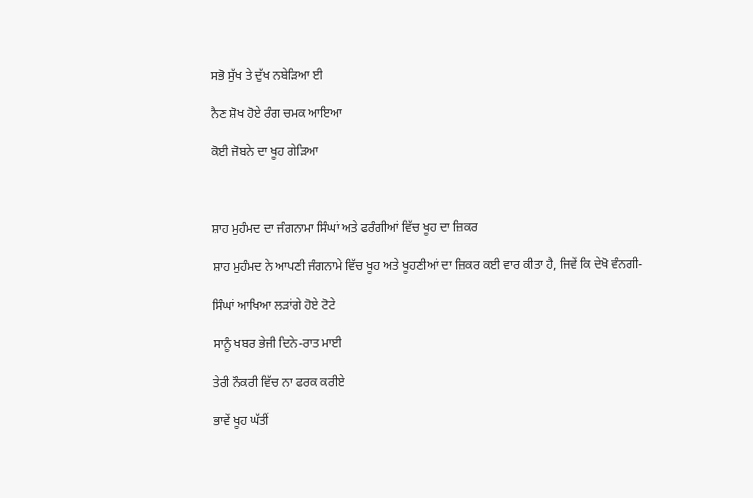ਸਭੋ ਸੁੱਖ ਤੇ ਦੁੱਖ ਨਬੇੜਿਆ ਈ

ਨੈਣ ਸ਼ੋਖ ਹੋਏ ਰੰਗ ਚਮਕ ਆਇਆ

ਕੋਈ ਜੋਬਨੇ ਦਾ ਖੂਹ ਗੇੜਿਆ



ਸ਼ਾਹ ਮੁਹੰਮਦ ਦਾ ਜੰਗਨਾਮਾ ਸਿੰਘਾਂ ਅਤੇ ਫਰੰਗੀਆਂ ਵਿੱਚ ਖੂਹ ਦਾ ਜ਼ਿਕਰ

ਸ਼ਾਹ ਮੁਹੰਮਦ ਨੇ ਆਪਣੀ ਜੰਗਨਾਮੇ ਵਿੱਚ ਖੂਹ ਅਤੇ ਖੂਹਣੀਆਂ ਦਾ ਜ਼ਿਕਰ ਕਈ ਵਾਰ ਕੀਤਾ ਹੈ, ਜਿਵੇਂ ਕਿ ਦੇਖੋ ਵੰਨਗੀ-

ਸਿੰਘਾਂ ਆਖਿਆ ਲੜਾਂਗੇ ਹੋਏ ਟੋਟੇ

ਸਾਨੂੰ ਖਬਰ ਭੇਜੀ ਦਿਨੇ-ਰਾਤ ਮਾਈ

ਤੇਰੀ ਨੌਕਰੀ ਵਿੱਚ ਨਾ ਫਰਕ ਕਰੀਏ

ਭਾਵੇਂ ਖੂਹ ਘੱਤੀਂ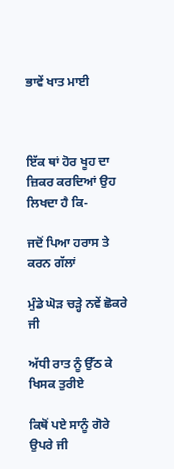ਭਾਵੇਂ ਖਾਤ ਮਾਈ



ਇੱਕ ਥਾਂ ਹੋਰ ਖੂਹ ਦਾ ਜ਼ਿਕਰ ਕਰਦਿਆਂ ਉਹ ਲਿਖਦਾ ਹੈ ਕਿ-

ਜਦੋਂ ਪਿਆ ਹਰਾਸ ਤੇ ਕਰਨ ਗੱਲਾਂ

ਮੁੰਡੇ ਘੋੜ ਚੜ੍ਹੇ ਨਵੇਂ ਛੋਕਰੇ ਜੀ

ਅੱਧੀ ਰਾਤ ਨੂੰ ਉੱਠ ਕੇ ਖਿਸਕ ਤੁਰੀਏ

ਕਿਥੋਂ ਪਏ ਸਾਨੂੰ ਗੋਰੇ ਉਪਰੇ ਜੀ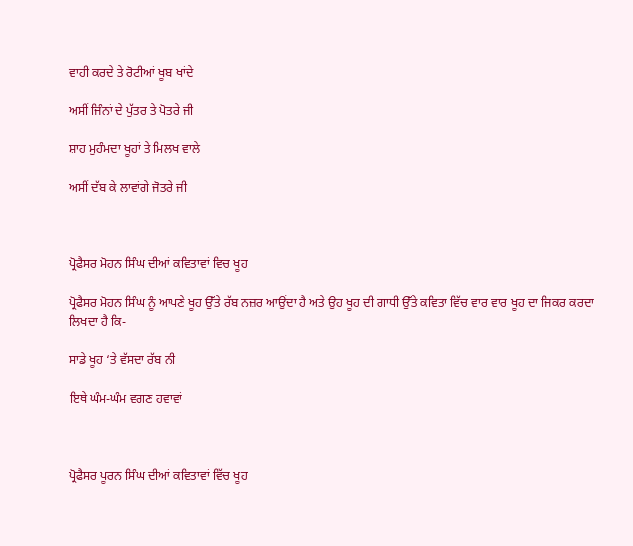ਵਾਹੀ ਕਰਦੇ ਤੇ ਰੋਟੀਆਂ ਖੂਬ ਖਾਂਦੇ

ਅਸੀਂ ਜਿੰਨਾਂ ਦੇ ਪੁੱਤਰ ਤੇ ਪੋਤਰੇ ਜੀ

ਸ਼ਾਹ ਮੁਹੰਮਦਾ ਖੂਹਾਂ ਤੇ ਮਿਲਖ ਵਾਲੇ

ਅਸੀਂ ਦੱਬ ਕੇ ਲਾਵਾਂਗੇ ਜੋਤਰੇ ਜੀ



ਪ੍ਰੋਫੈਸਰ ਮੋਹਨ ਸਿੰਘ ਦੀਆਂ ਕਵਿਤਾਵਾਂ ਵਿਚ ਖੂਹ

ਪ੍ਰੋਫੈਸਰ ਮੋਹਨ ਸਿੰਘ ਨੂੰ ਆਪਣੇ ਖੂਹ ਉੱਤੇ ਰੱਬ ਨਜ਼ਰ ਆਉਂਦਾ ਹੈ ਅਤੇ ਉਹ ਖੂਹ ਦੀ ਗਾਧੀ ਉੱਤੇ ਕਵਿਤਾ ਵਿੱਚ ਵਾਰ ਵਾਰ ਖੂਹ ਦਾ ਜਿਕਰ ਕਰਦਾ ਲਿਖਦਾ ਹੈ ਕਿ-

ਸਾਡੇ ਖੂਹ ‘ਤੇ ਵੱਸਦਾ ਰੱਬ ਨੀ

ਇਥੇ ਘੰਮ-ਘੰਮ ਵਗਣ ਹਵਾਵਾਂ



ਪ੍ਰੋਫੈਸਰ ਪੂਰਨ ਸਿੰਘ ਦੀਆਂ ਕਵਿਤਾਵਾਂ ਵਿੱਚ ਖੂਹ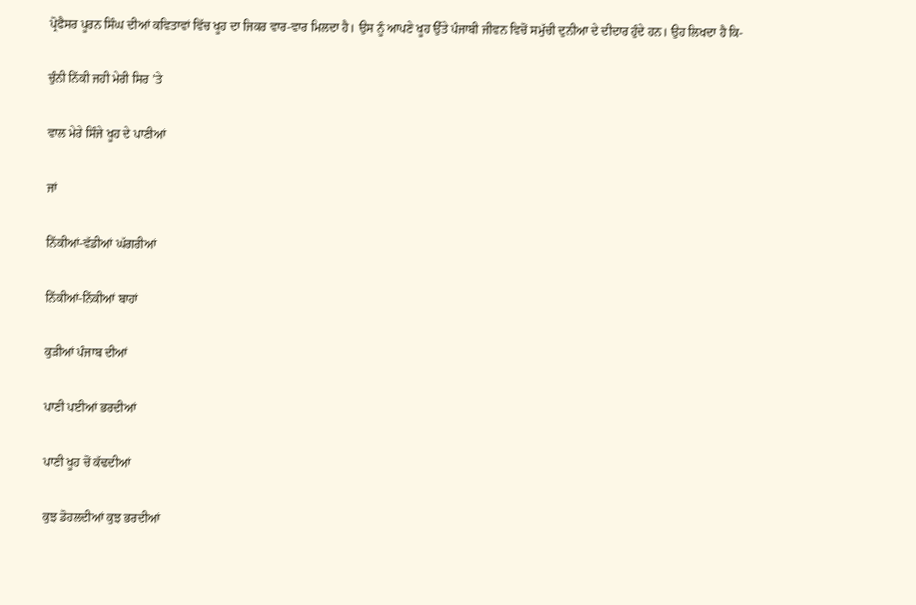ਪ੍ਰੋਫੈਸਰ ਪੂਰਨ ਸਿੰਘ ਦੀਆਂ ਕਵਿਤਾਵਾਂ ਵਿੱਚ ਖੂਹ ਦਾ ਜਿਕਰ ਵਾਰ-ਵਾਰ ਮਿਲਦਾ ਹੈ। ਉਸ ਨੂੰ ਆਪਣੇ ਖੂਹ ਉੱਤੇ ਪੰਜਾਬੀ ਜੀਵਨ ਵਿਚੋਂ ਸਮੁੱਚੀ ਦੁਨੀਆ ਦੇ ਦੀਦਾਰ ਹੁੰਦੇ ਹਨ। ਉਹ ਲਿਖਦਾ ਹੈ ਕਿ-

ਚੁੰਨੀ ਨਿੱਕੀ ਜਹੀ ਮੇਰੀ ਸਿਰ ’ਤੇ

ਵਾਲ ਮੇਰੇ ਸਿੰਜੇ ਖੂਹ ਦੇ ਪਾਣੀਆਂ

ਜਾਂ

ਨਿੱਕੀਆਂ-ਵੱਡੀਆਂ ਘੱਗਰੀਆਂ

ਨਿੱਕੀਆਂ-ਨਿੱਕੀਆਂ ਬਾਹਾਂ

ਕੁੜੀਆਂ ਪੰਜਾਬ ਦੀਆਂ

ਪਾਣੀ ਪਈਆਂ ਭਰਦੀਆਂ

ਪਾਣੀ ਖੂਹ ਚੋਂ ਕੱਢਦੀਆਂ

ਕੁਝ ਡੋਹਲਦੀਆਂ ਕੁਝ ਭਰਦੀਆਂ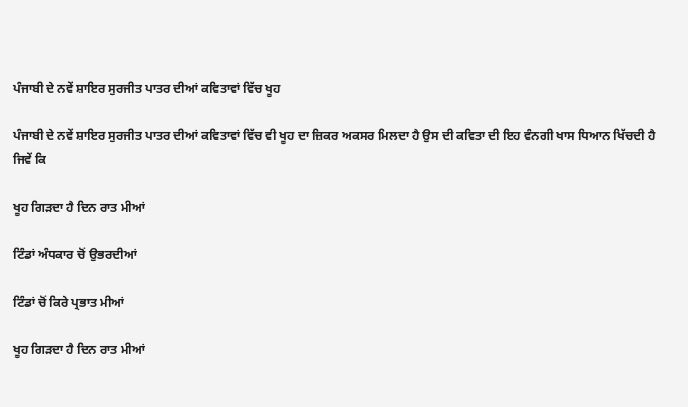ਪੰਜਾਬੀ ਦੇ ਨਵੇਂ ਸ਼ਾਇਰ ਸੁਰਜੀਤ ਪਾਤਰ ਦੀਆਂ ਕਵਿਤਾਵਾਂ ਵਿੱਚ ਖੂਹ

ਪੰਜਾਬੀ ਦੇ ਨਵੇਂ ਸ਼ਾਇਰ ਸੁਰਜੀਤ ਪਾਤਰ ਦੀਆਂ ਕਵਿਤਾਵਾਂ ਵਿੱਚ ਵੀ ਖੂਹ ਦਾ ਜ਼ਿਕਰ ਅਕਸਰ ਮਿਲਦਾ ਹੈ ਉਸ ਦੀ ਕਵਿਤਾ ਦੀ ਇਹ ਵੰਨਗੀ ਖਾਸ ਧਿਆਨ ਖਿੱਚਦੀ ਹੈ ਜਿਵੇਂ ਕਿ

ਖੂਹ ਗਿੜਦਾ ਹੈ ਦਿਨ ਰਾਤ ਮੀਆਂ

ਟਿੰਡਾਂ ਅੰਧਕਾਰ ਚੋਂ ਉਭਰਦੀਆਂ

ਟਿੰਡਾਂ ਚੋਂ ਕਿਰੇ ਪ੍ਰਭਾਤ ਮੀਆਂ

ਖੂਹ ਗਿੜਦਾ ਹੈ ਦਿਨ ਰਾਤ ਮੀਆਂ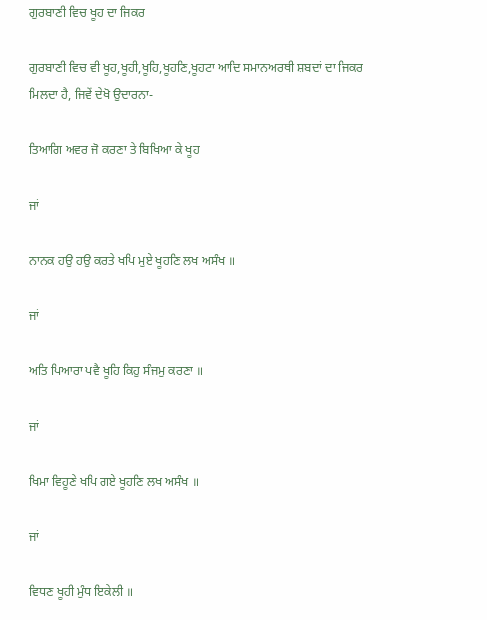ਗੁਰਬਾਣੀ ਵਿਚ ਖੂਹ ਦਾ ਜਿਕਰ

ਗੁਰਬਾਣੀ ਵਿਚ ਵੀ ਖੂਹ,ਖੂਹੀ,ਖੂਹਿ,ਖੂਹਣਿ,ਖੂਹਟਾ ਆਦਿ ਸਮਾਨਅਰਥੀ ਸ਼ਬਦਾਂ ਦਾ ਜਿਕਰ ਮਿਲਦਾ ਹੈ, ਜਿਵੇਂ ਦੇਖੋ ਉਦਾਰਨਾ-

ਤਿਆਗਿ ਅਵਰ ਜੋ ਕਰਣਾ ਤੇ ਬਿਖਿਆ ਕੇ ਖੂਹ

ਜਾਂ

ਨਾਨਕ ਹਉ ਹਉ ਕਰਤੇ ਖਪਿ ਮੁਏ ਖੂਹਣਿ ਲਖ ਅਸੰਖ ॥

ਜਾਂ

ਅਤਿ ਪਿਆਰਾ ਪਵੈ ਖੂਹਿ ਕਿਹੁ ਸੰਜਮੁ ਕਰਣਾ ॥

ਜਾਂ

ਖਿਮਾ ਵਿਹੂਣੇ ਖਪਿ ਗਏ ਖੂਹਣਿ ਲਖ ਅਸੰਖ ॥

ਜਾਂ

ਵਿਧਣ ਖੂਹੀ ਮੁੰਧ ਇਕੇਲੀ ॥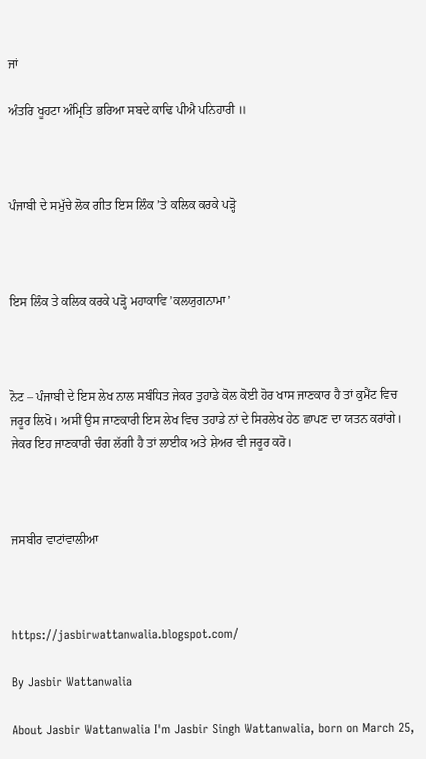ਜਾਂ

ਅੰਤਰਿ ਖੂਹਟਾ ਅੰਮ੍ਰਿਤਿ ਭਰਿਆ ਸਬਦੇ ਕਾਢਿ ਪੀਐ ਪਨਿਹਾਰੀ ॥



ਪੰਜਾਬੀ ਦੇ ਸਮੁੱਚੇ ਲੋਕ ਗੀਤ ਇਸ ਲਿੰਕ ’ਤੇ ਕਲਿਕ ਕਰਕੇ ਪੜ੍ਹੋ



ਇਸ ਲਿੰਕ ਤੇ ਕਲਿਕ ਕਰਕੇ ਪੜ੍ਹੋ ਮਹਾਕਾਵਿ ’ਕਲਯੁਗਨਾਮਾ’



ਨੋਟ – ਪੰਜਾਬੀ ਦੇ ਇਸ ਲੇਖ ਨਾਲ ਸਬੰਧਿਤ ਜੇਕਰ ਤੁਹਾਡੇ ਕੋਲ ਕੋਈ ਹੋਰ ਖਾਸ ਜਾਣਕਾਰ ਹੈ ਤਾਂ ਕੁਮੈਂਟ ਵਿਚ ਜਰੂਰ ਲਿਖੋ। ਅਸੀਂ ਉਸ ਜਾਣਕਾਰੀ ਇਸ ਲੇਖ ਵਿਚ ਤਹਾਡੇ ਨਾਂ ਦੇ ਸਿਰਲੇਖ ਹੇਠ ਛਾਪਣ ਦਾ ਯਤਨ ਕਰਾਂਗੇ। ਜੇਕਰ ਇਹ ਜਾਣਕਾਰੀ ਚੰਗ ਲੱਗੀ ਹੈ ਤਾਂ ਲਾਈਕ ਅਤੇ ਸ਼ੇਅਰ ਵੀ ਜਰੂਰ ਕਰੋ।



ਜਸਬੀਰ ਵਾਟਾਂਵਾਲੀਆ



https://jasbirwattanwalia.blogspot.com/

By Jasbir Wattanwalia

About Jasbir Wattanwalia I'm Jasbir Singh Wattanwalia, born on March 25,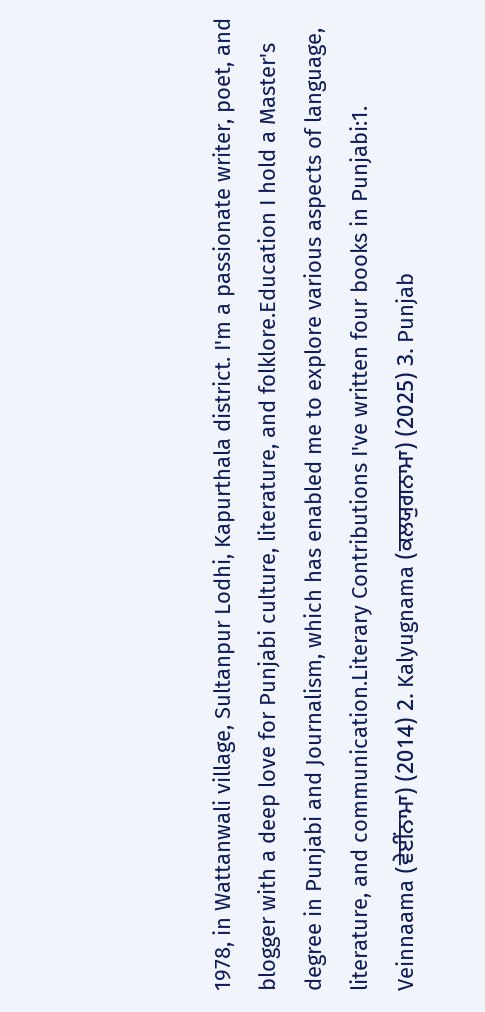1978, in Wattanwali village, Sultanpur Lodhi, Kapurthala district. I'm a passionate writer, poet, and blogger with a deep love for Punjabi culture, literature, and folklore.Education I hold a Master's degree in Punjabi and Journalism, which has enabled me to explore various aspects of language, literature, and communication.Literary Contributions I've written four books in Punjabi:1. Veinnaama (ਵੇਈਂਨਾਮਾ) (2014) 2. Kalyugnama (ਕਲਯੁਗਨਾਮਾ) (2025) 3. Punjab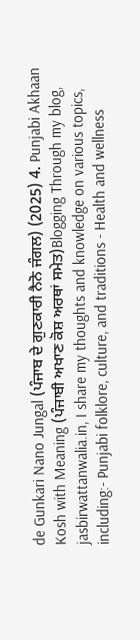de Gunkari Nano Jungal (ਪੰਜਾਬ ਦੇ ਗੁਣਕਾਰੀ ਨੈਨੋ ਜੰਗਲ) (2025) 4. Punjabi Akhaan Kosh with Meaning (ਪੰਜਾਬੀ ਅਖਾਣ ਕੋਸ਼ ਅਰਥਾਂ ਸਮੇਤ)Blogging Through my blog, jasbirwattanwalia.in, I share my thoughts and knowledge on various topics, including:- Punjabi folklore, culture, and traditions - Health and wellness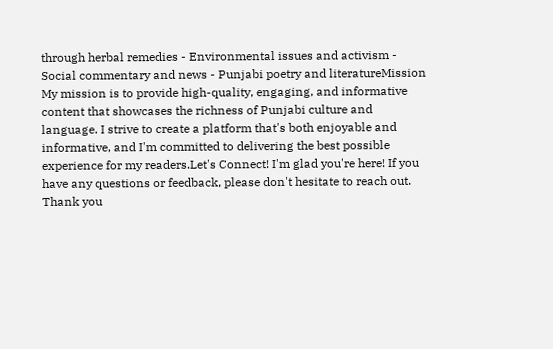through herbal remedies - Environmental issues and activism - Social commentary and news - Punjabi poetry and literatureMission My mission is to provide high-quality, engaging, and informative content that showcases the richness of Punjabi culture and language. I strive to create a platform that's both enjoyable and informative, and I'm committed to delivering the best possible experience for my readers.Let's Connect! I'm glad you're here! If you have any questions or feedback, please don't hesitate to reach out. Thank you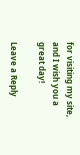for visiting my site, and I wish you a great day!

Leave a Reply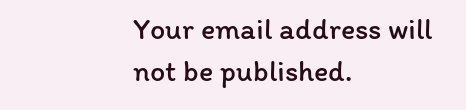Your email address will not be published.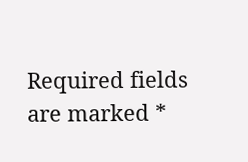Required fields are marked *